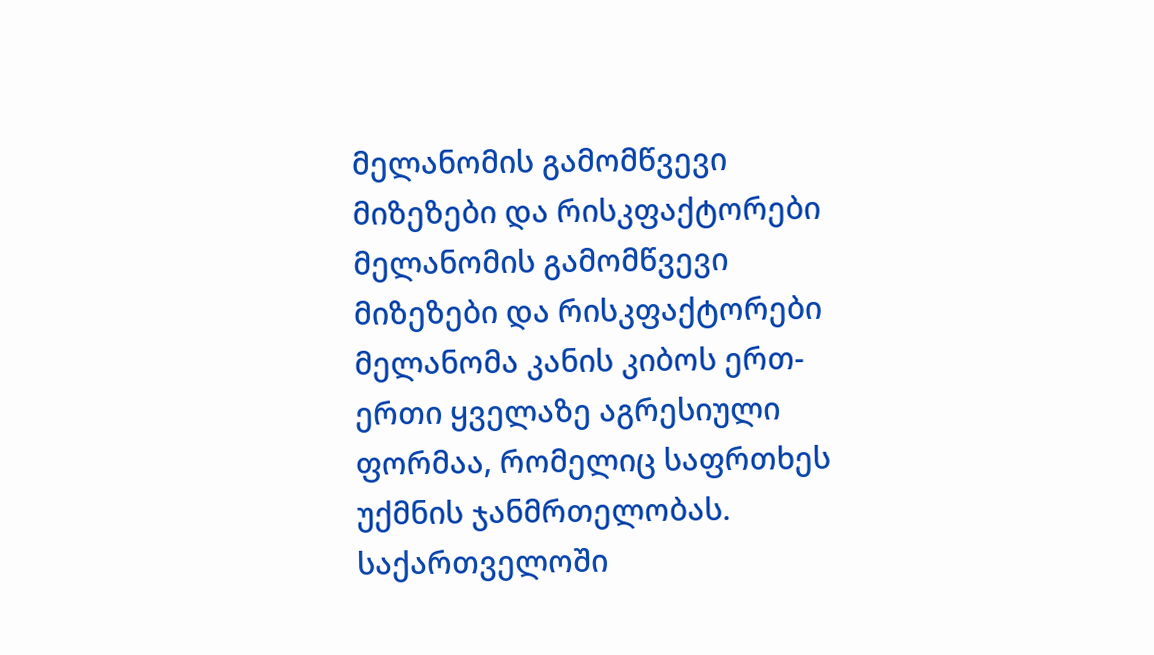მელანომის გამომწვევი მიზეზები და რისკფაქტორები
მელანომის გამომწვევი მიზეზები და რისკფაქტორები მელანომა კანის კიბოს ერთ-ერთი ყველაზე აგრესიული ფორმაა, რომელიც საფრთხეს უქმნის ჯანმრთელობას. საქართველოში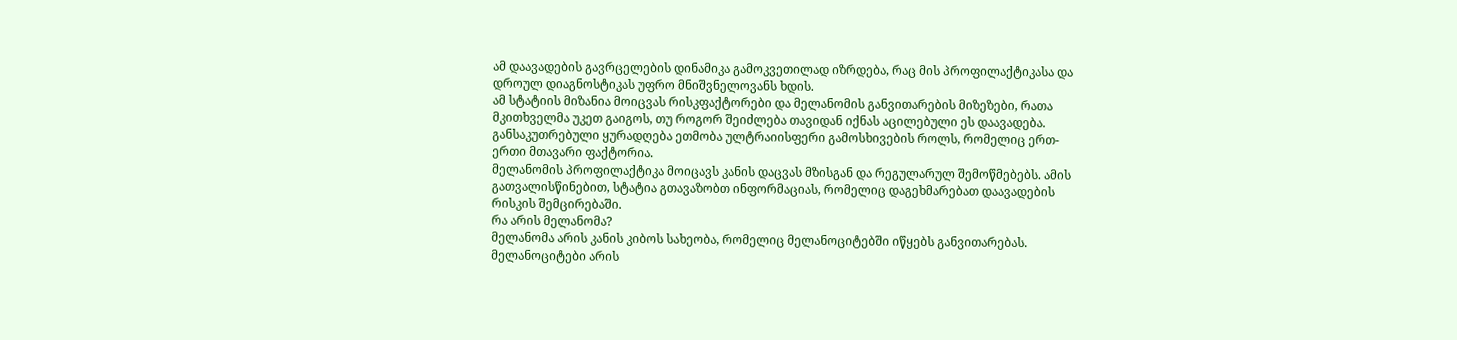ამ დაავადების გავრცელების დინამიკა გამოკვეთილად იზრდება, რაც მის პროფილაქტიკასა და დროულ დიაგნოსტიკას უფრო მნიშვნელოვანს ხდის.
ამ სტატიის მიზანია მოიცვას რისკფაქტორები და მელანომის განვითარების მიზეზები, რათა მკითხველმა უკეთ გაიგოს, თუ როგორ შეიძლება თავიდან იქნას აცილებული ეს დაავადება. განსაკუთრებული ყურადღება ეთმობა ულტრაიისფერი გამოსხივების როლს, რომელიც ერთ-ერთი მთავარი ფაქტორია.
მელანომის პროფილაქტიკა მოიცავს კანის დაცვას მზისგან და რეგულარულ შემოწმებებს. ამის გათვალისწინებით, სტატია გთავაზობთ ინფორმაციას, რომელიც დაგეხმარებათ დაავადების რისკის შემცირებაში.
რა არის მელანომა?
მელანომა არის კანის კიბოს სახეობა, რომელიც მელანოციტებში იწყებს განვითარებას. მელანოციტები არის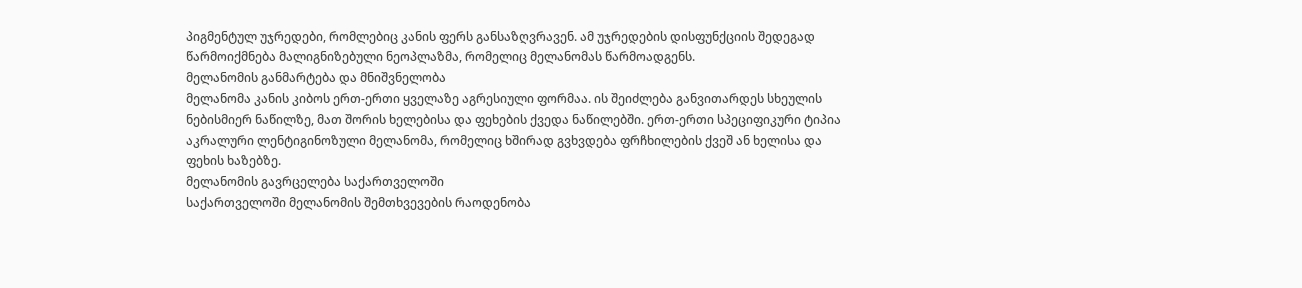პიგმენტულ უჯრედები, რომლებიც კანის ფერს განსაზღვრავენ. ამ უჯრედების დისფუნქციის შედეგად წარმოიქმნება მალიგნიზებული ნეოპლაზმა, რომელიც მელანომას წარმოადგენს.
მელანომის განმარტება და მნიშვნელობა
მელანომა კანის კიბოს ერთ-ერთი ყველაზე აგრესიული ფორმაა. ის შეიძლება განვითარდეს სხეულის ნებისმიერ ნაწილზე, მათ შორის ხელებისა და ფეხების ქვედა ნაწილებში. ერთ-ერთი სპეციფიკური ტიპია აკრალური ლენტიგინოზული მელანომა, რომელიც ხშირად გვხვდება ფრჩხილების ქვეშ ან ხელისა და ფეხის ხაზებზე.
მელანომის გავრცელება საქართველოში
საქართველოში მელანომის შემთხვევების რაოდენობა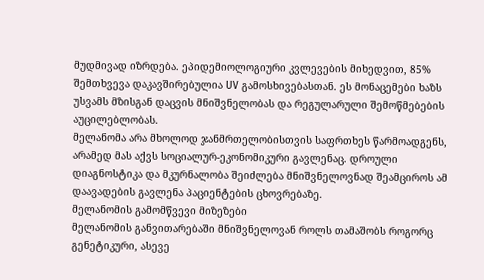მუდმივად იზრდება. ეპიდემიოლოგიური კვლევების მიხედვით, 85% შემთხვევა დაკავშირებულია UV გამოსხივებასთან. ეს მონაცემები ხაზს უსვამს მზისგან დაცვის მნიშვნელობას და რეგულარული შემოწმებების აუცილებლობას.
მელანომა არა მხოლოდ ჯანმრთელობისთვის საფრთხეს წარმოადგენს, არამედ მას აქვს სოციალურ-ეკონომიკური გავლენაც. დროული დიაგნოსტიკა და მკურნალობა შეიძლება მნიშვნელოვნად შეამციროს ამ დაავადების გავლენა პაციენტების ცხოვრებაზე.
მელანომის გამომწვევი მიზეზები
მელანომის განვითარებაში მნიშვნელოვან როლს თამაშობს როგორც გენეტიკური, ასევე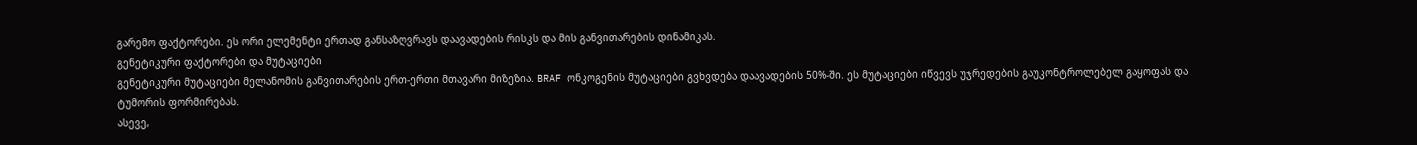გარემო ფაქტორები. ეს ორი ელემენტი ერთად განსაზღვრავს დაავადების რისკს და მის განვითარების დინამიკას.
გენეტიკური ფაქტორები და მუტაციები
გენეტიკური მუტაციები მელანომის განვითარების ერთ-ერთი მთავარი მიზეზია. BRAF ონკოგენის მუტაციები გვხვდება დაავადების 50%-ში. ეს მუტაციები იწვევს უჯრედების გაუკონტროლებელ გაყოფას და ტუმორის ფორმირებას.
ასევე,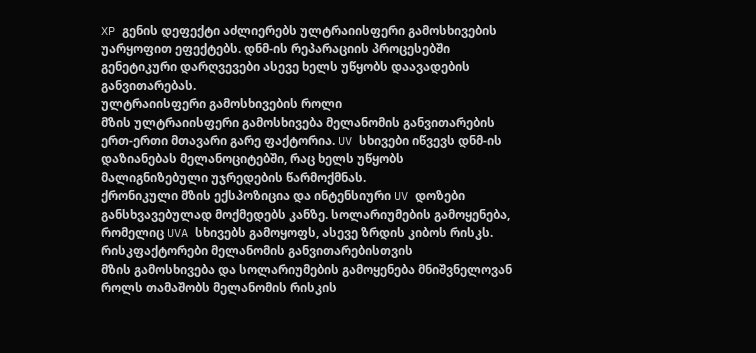XP გენის დეფექტი აძლიერებს ულტრაიისფერი გამოსხივების უარყოფით ეფექტებს. დნმ-ის რეპარაციის პროცესებში გენეტიკური დარღვევები ასევე ხელს უწყობს დაავადების განვითარებას.
ულტრაიისფერი გამოსხივების როლი
მზის ულტრაიისფერი გამოსხივება მელანომის განვითარების ერთ-ერთი მთავარი გარე ფაქტორია. UV სხივები იწვევს დნმ-ის დაზიანებას მელანოციტებში, რაც ხელს უწყობს მალიგნიზებული უჯრედების წარმოქმნას.
ქრონიკული მზის ექსპოზიცია და ინტენსიური UV დოზები განსხვავებულად მოქმედებს კანზე. სოლარიუმების გამოყენება, რომელიც UVA სხივებს გამოყოფს, ასევე ზრდის კიბოს რისკს.
რისკფაქტორები მელანომის განვითარებისთვის
მზის გამოსხივება და სოლარიუმების გამოყენება მნიშვნელოვან როლს თამაშობს მელანომის რისკის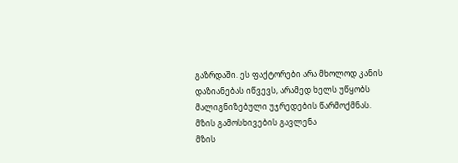გაზრდაში. ეს ფაქტორები არა მხოლოდ კანის დაზიანებას იწვევს, არამედ ხელს უწყობს მალიგნიზებული უჯრედების წარმოქმნას.
მზის გამოსხივების გავლენა
მზის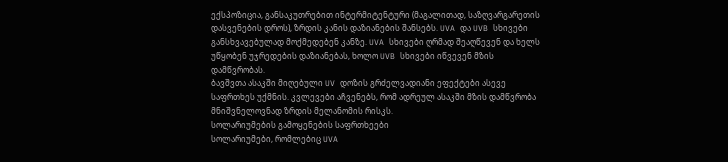ექსპოზიცია, განსაკუთრებით ინტერმიტენტური (მაგალითად, საზღვარგარეთის დასვენების დროს), ზრდის კანის დაზიანების შანსებს. UVA და UVB სხივები განსხვავებულად მოქმედებენ კანზე. UVA სხივები ღრმად შეაღწევენ და ხელს უწყობენ უჯრედების დაზიანებას, ხოლო UVB სხივები იწვევენ მზის დამწვრობას.
ბავშვთა ასაკში მიღებული UV დოზის გრძელვადიანი ეფექტები ასევე საფრთხეს უქმნის. კვლევები აჩვენებს, რომ ადრეულ ასაკში მზის დამწვრობა მნიშვნელოვნად ზრდის მელანომის რისკს.
სოლარიუმების გამოყენების საფრთხეები
სოლარიუმები, რომლებიც UVA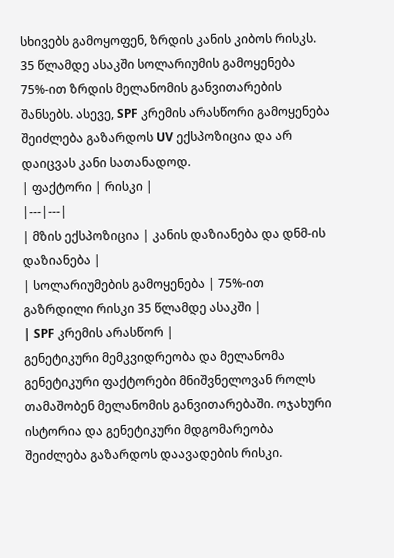სხივებს გამოყოფენ, ზრდის კანის კიბოს რისკს. 35 წლამდე ასაკში სოლარიუმის გამოყენება 75%-ით ზრდის მელანომის განვითარების შანსებს. ასევე, SPF კრემის არასწორი გამოყენება შეიძლება გაზარდოს UV ექსპოზიცია და არ დაიცვას კანი სათანადოდ.
| ფაქტორი | რისკი |
|---|---|
| მზის ექსპოზიცია | კანის დაზიანება და დნმ-ის დაზიანება |
| სოლარიუმების გამოყენება | 75%-ით გაზრდილი რისკი 35 წლამდე ასაკში |
| SPF კრემის არასწორ |
გენეტიკური მემკვიდრეობა და მელანომა
გენეტიკური ფაქტორები მნიშვნელოვან როლს თამაშობენ მელანომის განვითარებაში. ოჯახური ისტორია და გენეტიკური მდგომარეობა შეიძლება გაზარდოს დაავადების რისკი.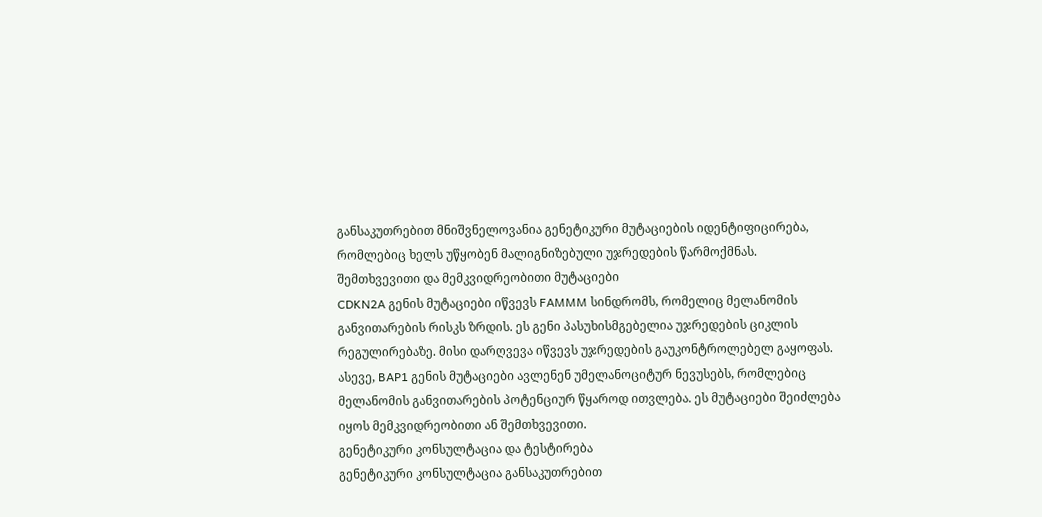განსაკუთრებით მნიშვნელოვანია გენეტიკური მუტაციების იდენტიფიცირება, რომლებიც ხელს უწყობენ მალიგნიზებული უჯრედების წარმოქმნას.
შემთხვევითი და მემკვიდრეობითი მუტაციები
CDKN2A გენის მუტაციები იწვევს FAMMM სინდრომს, რომელიც მელანომის განვითარების რისკს ზრდის. ეს გენი პასუხისმგებელია უჯრედების ციკლის რეგულირებაზე. მისი დარღვევა იწვევს უჯრედების გაუკონტროლებელ გაყოფას.
ასევე, BAP1 გენის მუტაციები ავლენენ უმელანოციტურ ნევუსებს, რომლებიც მელანომის განვითარების პოტენციურ წყაროდ ითვლება. ეს მუტაციები შეიძლება იყოს მემკვიდრეობითი ან შემთხვევითი.
გენეტიკური კონსულტაცია და ტესტირება
გენეტიკური კონსულტაცია განსაკუთრებით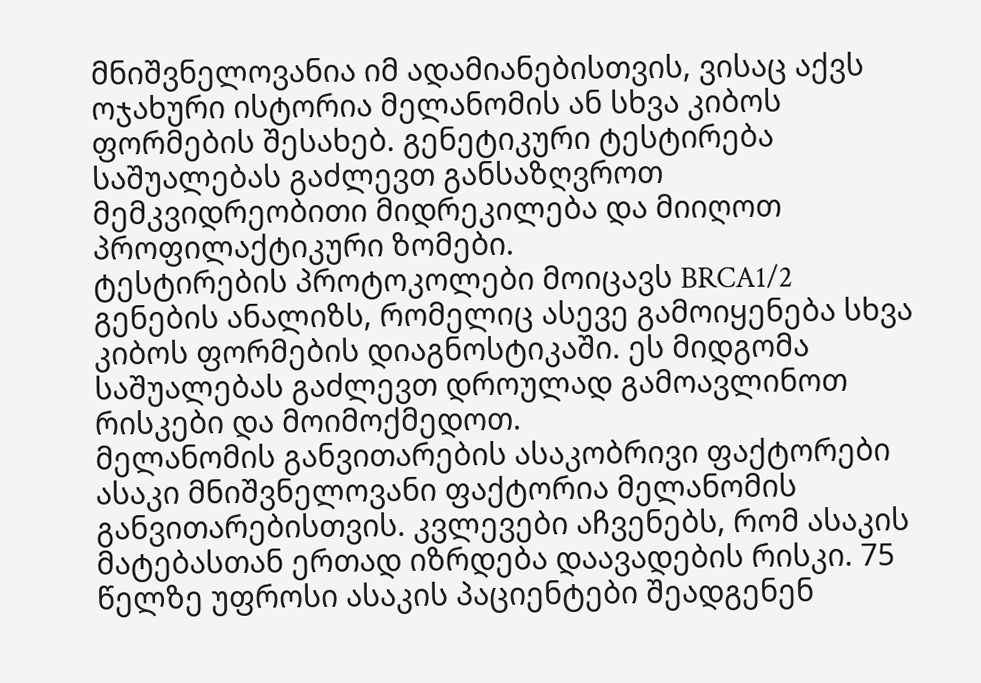მნიშვნელოვანია იმ ადამიანებისთვის, ვისაც აქვს ოჯახური ისტორია მელანომის ან სხვა კიბოს ფორმების შესახებ. გენეტიკური ტესტირება საშუალებას გაძლევთ განსაზღვროთ მემკვიდრეობითი მიდრეკილება და მიიღოთ პროფილაქტიკური ზომები.
ტესტირების პროტოკოლები მოიცავს BRCA1/2 გენების ანალიზს, რომელიც ასევე გამოიყენება სხვა კიბოს ფორმების დიაგნოსტიკაში. ეს მიდგომა საშუალებას გაძლევთ დროულად გამოავლინოთ რისკები და მოიმოქმედოთ.
მელანომის განვითარების ასაკობრივი ფაქტორები
ასაკი მნიშვნელოვანი ფაქტორია მელანომის განვითარებისთვის. კვლევები აჩვენებს, რომ ასაკის მატებასთან ერთად იზრდება დაავადების რისკი. 75 წელზე უფროსი ასაკის პაციენტები შეადგენენ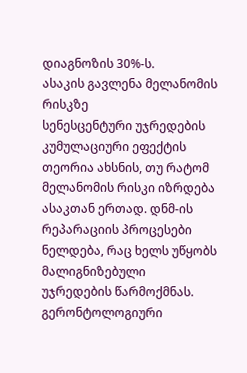დიაგნოზის 30%-ს.
ასაკის გავლენა მელანომის რისკზე
სენესცენტური უჯრედების კუმულაციური ეფექტის თეორია ახსნის, თუ რატომ მელანომის რისკი იზრდება ასაკთან ერთად. დნმ-ის რეპარაციის პროცესები ნელდება, რაც ხელს უწყობს მალიგნიზებული უჯრედების წარმოქმნას.
გერონტოლოგიური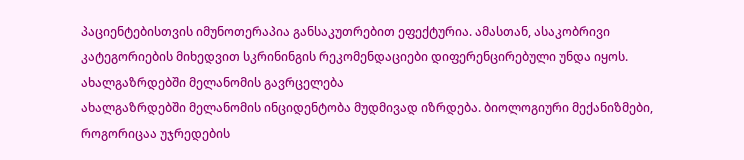პაციენტებისთვის იმუნოთერაპია განსაკუთრებით ეფექტურია. ამასთან, ასაკობრივი კატეგორიების მიხედვით სკრინინგის რეკომენდაციები დიფერენცირებული უნდა იყოს.
ახალგაზრდებში მელანომის გავრცელება
ახალგაზრდებში მელანომის ინციდენტობა მუდმივად იზრდება. ბიოლოგიური მექანიზმები, როგორიცაა უჯრედების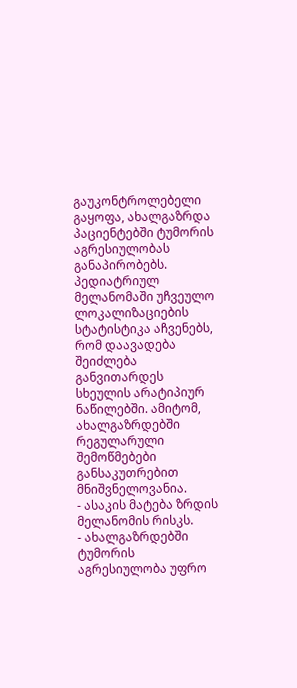გაუკონტროლებელი გაყოფა, ახალგაზრდა პაციენტებში ტუმორის აგრესიულობას განაპირობებს.
პედიატრიულ მელანომაში უჩვეულო ლოკალიზაციების სტატისტიკა აჩვენებს, რომ დაავადება შეიძლება განვითარდეს სხეულის არატიპიურ ნაწილებში. ამიტომ, ახალგაზრდებში რეგულარული შემოწმებები განსაკუთრებით მნიშვნელოვანია.
- ასაკის მატება ზრდის მელანომის რისკს.
- ახალგაზრდებში ტუმორის აგრესიულობა უფრო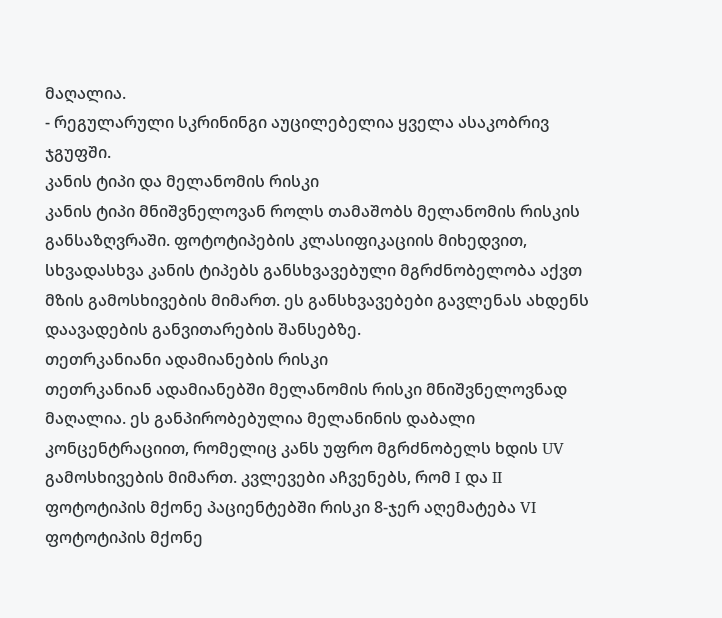მაღალია.
- რეგულარული სკრინინგი აუცილებელია ყველა ასაკობრივ ჯგუფში.
კანის ტიპი და მელანომის რისკი
კანის ტიპი მნიშვნელოვან როლს თამაშობს მელანომის რისკის განსაზღვრაში. ფოტოტიპების კლასიფიკაციის მიხედვით, სხვადასხვა კანის ტიპებს განსხვავებული მგრძნობელობა აქვთ მზის გამოსხივების მიმართ. ეს განსხვავებები გავლენას ახდენს დაავადების განვითარების შანსებზე.
თეთრკანიანი ადამიანების რისკი
თეთრკანიან ადამიანებში მელანომის რისკი მნიშვნელოვნად მაღალია. ეს განპირობებულია მელანინის დაბალი კონცენტრაციით, რომელიც კანს უფრო მგრძნობელს ხდის UV გამოსხივების მიმართ. კვლევები აჩვენებს, რომ I და II ფოტოტიპის მქონე პაციენტებში რისკი 8-ჯერ აღემატება VI ფოტოტიპის მქონე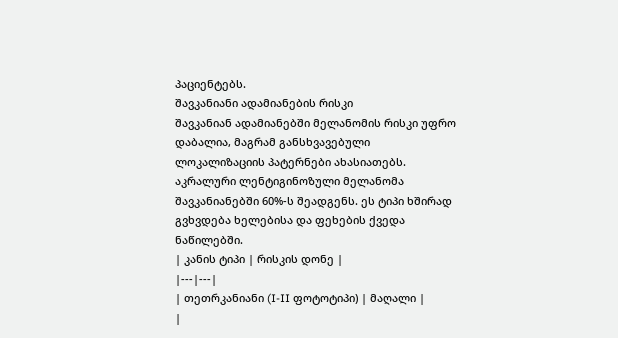პაციენტებს.
შავკანიანი ადამიანების რისკი
შავკანიან ადამიანებში მელანომის რისკი უფრო დაბალია, მაგრამ განსხვავებული ლოკალიზაციის პატერნები ახასიათებს. აკრალური ლენტიგინოზული მელანომა შავკანიანებში 60%-ს შეადგენს. ეს ტიპი ხშირად გვხვდება ხელებისა და ფეხების ქვედა ნაწილებში.
| კანის ტიპი | რისკის დონე |
|---|---|
| თეთრკანიანი (I-II ფოტოტიპი) | მაღალი |
|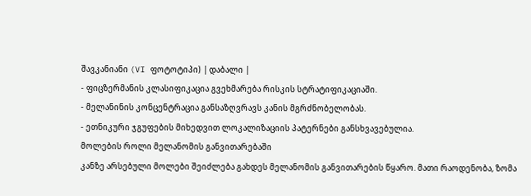შავკანიანი (VI ფოტოტიპი) | დაბალი |
- ფიცზერმანის კლასიფიკაცია გვეხმარება რისკის სტრატიფიკაციაში.
- მელანინის კონცენტრაცია განსაზღვრავს კანის მგრძნობელობას.
- ეთნიკური ჯგუფების მიხედვით ლოკალიზაციის პატერნები განსხვავებულია.
მოლების როლი მელანომის განვითარებაში
კანზე არსებული მოლები შეიძლება გახდეს მელანომის განვითარების წყარო. მათი რაოდენობა, ზომა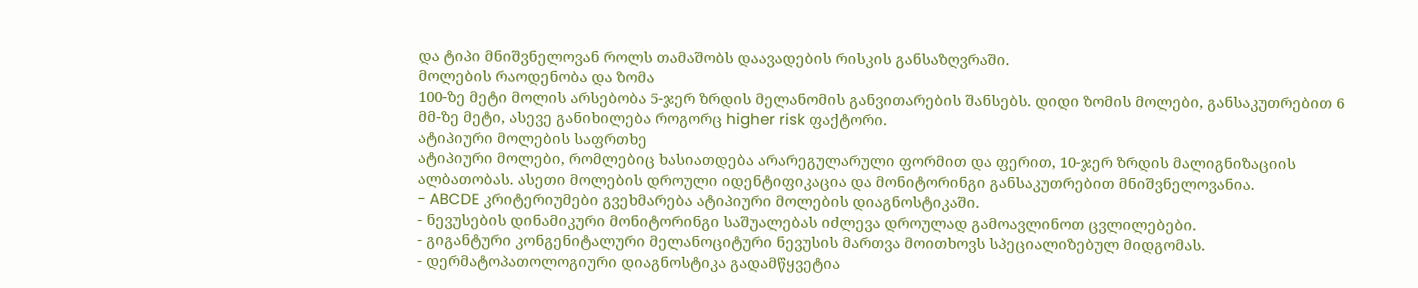და ტიპი მნიშვნელოვან როლს თამაშობს დაავადების რისკის განსაზღვრაში.
მოლების რაოდენობა და ზომა
100-ზე მეტი მოლის არსებობა 5-ჯერ ზრდის მელანომის განვითარების შანსებს. დიდი ზომის მოლები, განსაკუთრებით 6 მმ-ზე მეტი, ასევე განიხილება როგორც higher risk ფაქტორი.
ატიპიური მოლების საფრთხე
ატიპიური მოლები, რომლებიც ხასიათდება არარეგულარული ფორმით და ფერით, 10-ჯერ ზრდის მალიგნიზაციის ალბათობას. ასეთი მოლების დროული იდენტიფიკაცია და მონიტორინგი განსაკუთრებით მნიშვნელოვანია.
- ABCDE კრიტერიუმები გვეხმარება ატიპიური მოლების დიაგნოსტიკაში.
- ნევუსების დინამიკური მონიტორინგი საშუალებას იძლევა დროულად გამოავლინოთ ცვლილებები.
- გიგანტური კონგენიტალური მელანოციტური ნევუსის მართვა მოითხოვს სპეციალიზებულ მიდგომას.
- დერმატოპათოლოგიური დიაგნოსტიკა გადამწყვეტია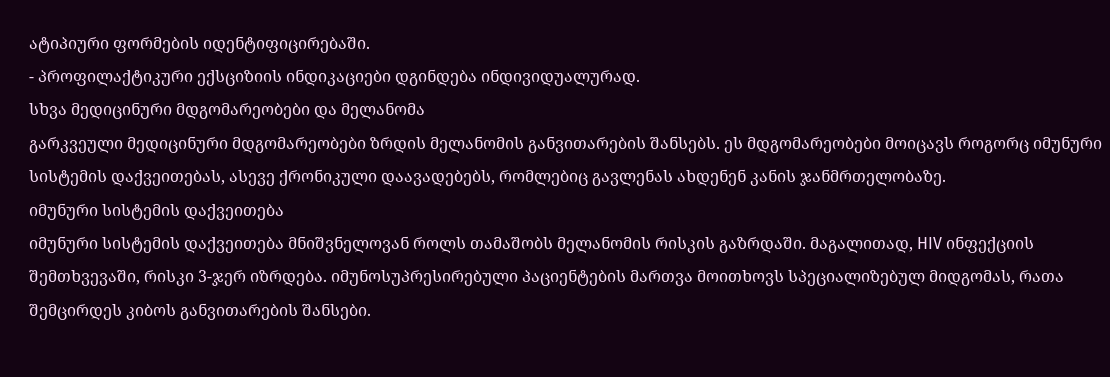ატიპიური ფორმების იდენტიფიცირებაში.
- პროფილაქტიკური ექსციზიის ინდიკაციები დგინდება ინდივიდუალურად.
სხვა მედიცინური მდგომარეობები და მელანომა
გარკვეული მედიცინური მდგომარეობები ზრდის მელანომის განვითარების შანსებს. ეს მდგომარეობები მოიცავს როგორც იმუნური სისტემის დაქვეითებას, ასევე ქრონიკული დაავადებებს, რომლებიც გავლენას ახდენენ კანის ჯანმრთელობაზე.
იმუნური სისტემის დაქვეითება
იმუნური სისტემის დაქვეითება მნიშვნელოვან როლს თამაშობს მელანომის რისკის გაზრდაში. მაგალითად, HIV ინფექციის შემთხვევაში, რისკი 3-ჯერ იზრდება. იმუნოსუპრესირებული პაციენტების მართვა მოითხოვს სპეციალიზებულ მიდგომას, რათა შემცირდეს კიბოს განვითარების შანსები.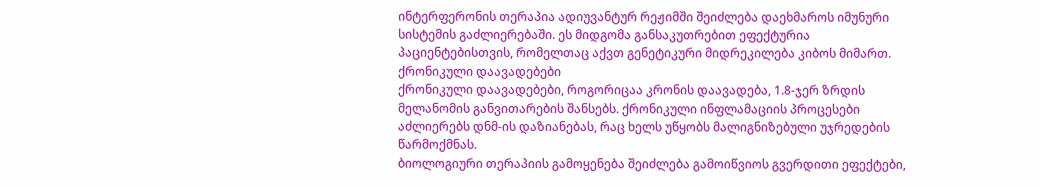ინტერფერონის თერაპია ადიუვანტურ რეჟიმში შეიძლება დაეხმაროს იმუნური სისტემის გაძლიერებაში. ეს მიდგომა განსაკუთრებით ეფექტურია პაციენტებისთვის, რომელთაც აქვთ გენეტიკური მიდრეკილება კიბოს მიმართ.
ქრონიკული დაავადებები
ქრონიკული დაავადებები, როგორიცაა კრონის დაავადება, 1.8-ჯერ ზრდის მელანომის განვითარების შანსებს. ქრონიკული ინფლამაციის პროცესები აძლიერებს დნმ-ის დაზიანებას, რაც ხელს უწყობს მალიგნიზებული უჯრედების წარმოქმნას.
ბიოლოგიური თერაპიის გამოყენება შეიძლება გამოიწვიოს გვერდითი ეფექტები,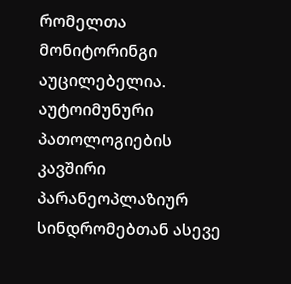რომელთა მონიტორინგი აუცილებელია. აუტოიმუნური პათოლოგიების კავშირი პარანეოპლაზიურ სინდრომებთან ასევე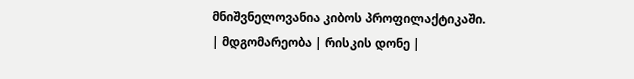მნიშვნელოვანია კიბოს პროფილაქტიკაში.
| მდგომარეობა | რისკის დონე |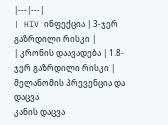|---|---|
| HIV ინფექცია | 3-ჯერ გაზრდილი რისკი |
| კრონის დაავადება | 1.8-ჯერ გაზრდილი რისკი |
მელანომის პრევენცია და დაცვა
კანის დაცვა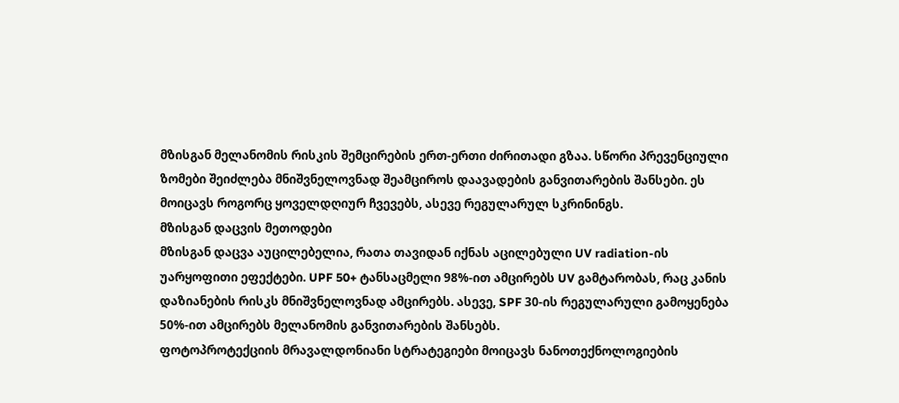მზისგან მელანომის რისკის შემცირების ერთ-ერთი ძირითადი გზაა. სწორი პრევენციული ზომები შეიძლება მნიშვნელოვნად შეამციროს დაავადების განვითარების შანსები. ეს მოიცავს როგორც ყოველდღიურ ჩვევებს, ასევე რეგულარულ სკრინინგს.
მზისგან დაცვის მეთოდები
მზისგან დაცვა აუცილებელია, რათა თავიდან იქნას აცილებული UV radiation-ის უარყოფითი ეფექტები. UPF 50+ ტანსაცმელი 98%-ით ამცირებს UV გამტარობას, რაც კანის დაზიანების რისკს მნიშვნელოვნად ამცირებს. ასევე, SPF 30-ის რეგულარული გამოყენება 50%-ით ამცირებს მელანომის განვითარების შანსებს.
ფოტოპროტექციის მრავალდონიანი სტრატეგიები მოიცავს ნანოთექნოლოგიების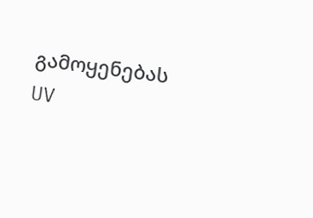გამოყენებას UV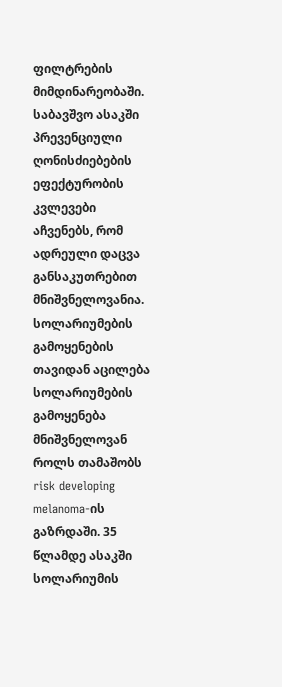ფილტრების მიმდინარეობაში. საბავშვო ასაკში პრევენციული ღონისძიებების ეფექტურობის კვლევები აჩვენებს, რომ ადრეული დაცვა განსაკუთრებით მნიშვნელოვანია.
სოლარიუმების გამოყენების თავიდან აცილება
სოლარიუმების გამოყენება მნიშვნელოვან როლს თამაშობს risk developing melanoma-ის გაზრდაში. 35 წლამდე ასაკში სოლარიუმის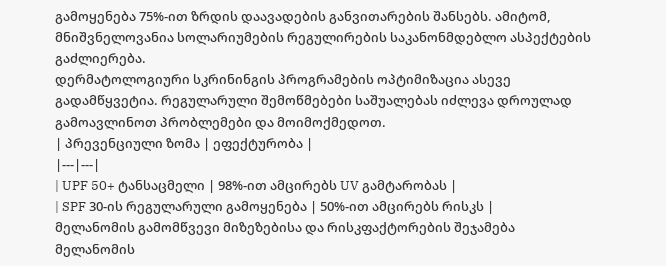გამოყენება 75%-ით ზრდის დაავადების განვითარების შანსებს. ამიტომ, მნიშვნელოვანია სოლარიუმების რეგულირების საკანონმდებლო ასპექტების გაძლიერება.
დერმატოლოგიური სკრინინგის პროგრამების ოპტიმიზაცია ასევე გადამწყვეტია. რეგულარული შემოწმებები საშუალებას იძლევა დროულად გამოავლინოთ პრობლემები და მოიმოქმედოთ.
| პრევენციული ზომა | ეფექტურობა |
|---|---|
| UPF 50+ ტანსაცმელი | 98%-ით ამცირებს UV გამტარობას |
| SPF 30-ის რეგულარული გამოყენება | 50%-ით ამცირებს რისკს |
მელანომის გამომწვევი მიზეზებისა და რისკფაქტორების შეჯამება
მელანომის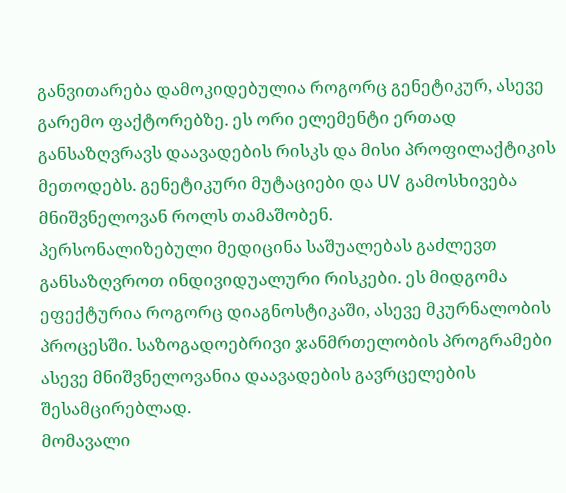განვითარება დამოკიდებულია როგორც გენეტიკურ, ასევე გარემო ფაქტორებზე. ეს ორი ელემენტი ერთად განსაზღვრავს დაავადების რისკს და მისი პროფილაქტიკის მეთოდებს. გენეტიკური მუტაციები და UV გამოსხივება მნიშვნელოვან როლს თამაშობენ.
პერსონალიზებული მედიცინა საშუალებას გაძლევთ განსაზღვროთ ინდივიდუალური რისკები. ეს მიდგომა ეფექტურია როგორც დიაგნოსტიკაში, ასევე მკურნალობის პროცესში. საზოგადოებრივი ჯანმრთელობის პროგრამები ასევე მნიშვნელოვანია დაავადების გავრცელების შესამცირებლად.
მომავალი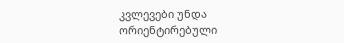კვლევები უნდა ორიენტირებული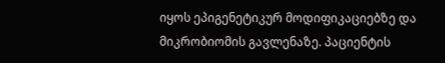იყოს ეპიგენეტიკურ მოდიფიკაციებზე და მიკრობიომის გავლენაზე. პაციენტის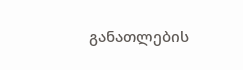განათლების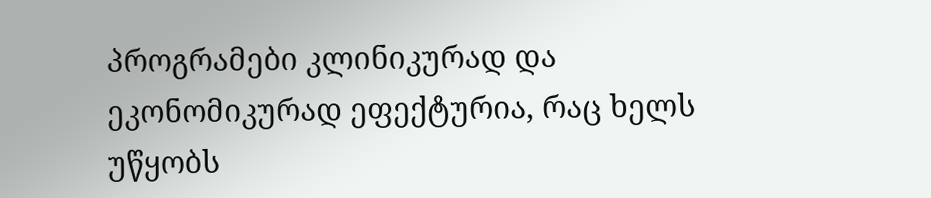პროგრამები კლინიკურად და ეკონომიკურად ეფექტურია, რაც ხელს უწყობს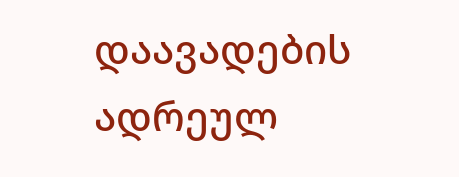დაავადების ადრეულ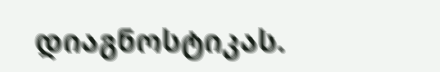დიაგნოსტიკას.